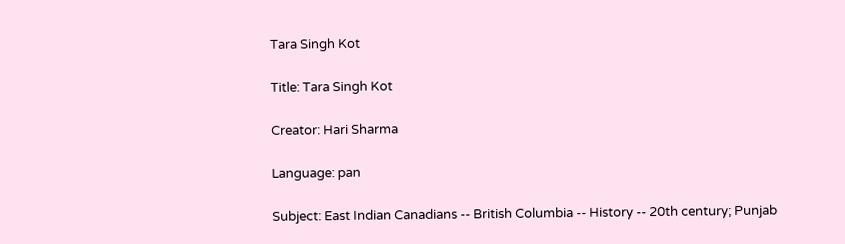Tara Singh Kot

Title: Tara Singh Kot

Creator: Hari Sharma

Language: pan

Subject: East Indian Canadians -- British Columbia -- History -- 20th century; Punjab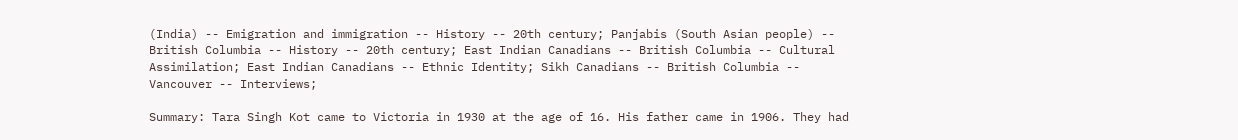(India) -- Emigration and immigration -- History -- 20th century; Panjabis (South Asian people) -- British Columbia -- History -- 20th century; East Indian Canadians -- British Columbia -- Cultural Assimilation; East Indian Canadians -- Ethnic Identity; Sikh Canadians -- British Columbia -- Vancouver -- Interviews;

Summary: Tara Singh Kot came to Victoria in 1930 at the age of 16. His father came in 1906. They had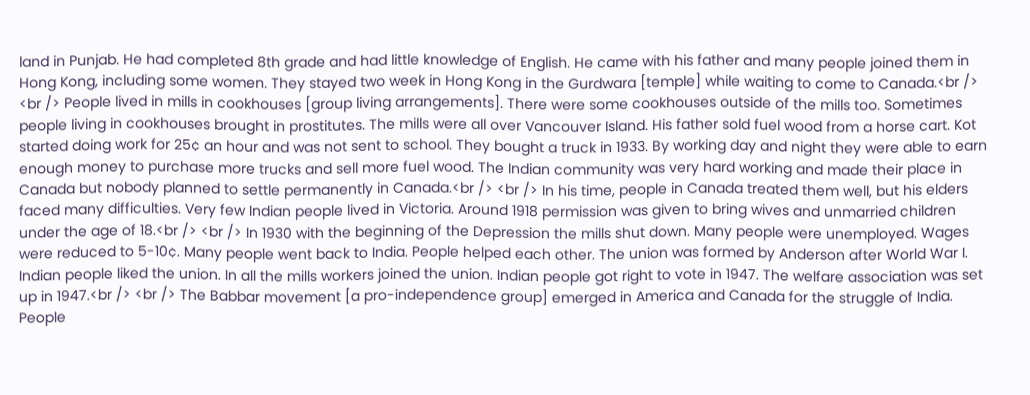land in Punjab. He had completed 8th grade and had little knowledge of English. He came with his father and many people joined them in Hong Kong, including some women. They stayed two week in Hong Kong in the Gurdwara [temple] while waiting to come to Canada.<br /> <br /> People lived in mills in cookhouses [group living arrangements]. There were some cookhouses outside of the mills too. Sometimes people living in cookhouses brought in prostitutes. The mills were all over Vancouver Island. His father sold fuel wood from a horse cart. Kot started doing work for 25¢ an hour and was not sent to school. They bought a truck in 1933. By working day and night they were able to earn enough money to purchase more trucks and sell more fuel wood. The Indian community was very hard working and made their place in Canada but nobody planned to settle permanently in Canada.<br /> <br /> In his time, people in Canada treated them well, but his elders faced many difficulties. Very few Indian people lived in Victoria. Around 1918 permission was given to bring wives and unmarried children under the age of 18.<br /> <br /> In 1930 with the beginning of the Depression the mills shut down. Many people were unemployed. Wages were reduced to 5-10¢. Many people went back to India. People helped each other. The union was formed by Anderson after World War I. Indian people liked the union. In all the mills workers joined the union. Indian people got right to vote in 1947. The welfare association was set up in 1947.<br /> <br /> The Babbar movement [a pro-independence group] emerged in America and Canada for the struggle of India. People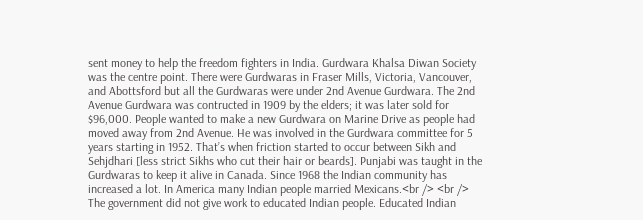sent money to help the freedom fighters in India. Gurdwara Khalsa Diwan Society was the centre point. There were Gurdwaras in Fraser Mills, Victoria, Vancouver, and Abottsford but all the Gurdwaras were under 2nd Avenue Gurdwara. The 2nd Avenue Gurdwara was contructed in 1909 by the elders; it was later sold for $96,000. People wanted to make a new Gurdwara on Marine Drive as people had moved away from 2nd Avenue. He was involved in the Gurdwara committee for 5 years starting in 1952. That’s when friction started to occur between Sikh and Sehjdhari [less strict Sikhs who cut their hair or beards]. Punjabi was taught in the Gurdwaras to keep it alive in Canada. Since 1968 the Indian community has increased a lot. In America many Indian people married Mexicans.<br /> <br /> The government did not give work to educated Indian people. Educated Indian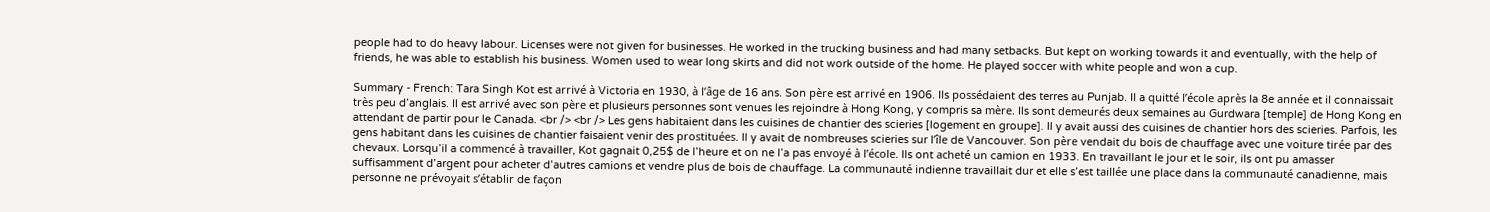people had to do heavy labour. Licenses were not given for businesses. He worked in the trucking business and had many setbacks. But kept on working towards it and eventually, with the help of friends, he was able to establish his business. Women used to wear long skirts and did not work outside of the home. He played soccer with white people and won a cup.

Summary - French: Tara Singh Kot est arrivé à Victoria en 1930, à l’âge de 16 ans. Son père est arrivé en 1906. Ils possédaient des terres au Punjab. Il a quitté l’école après la 8e année et il connaissait très peu d’anglais. Il est arrivé avec son père et plusieurs personnes sont venues les rejoindre à Hong Kong, y compris sa mère. Ils sont demeurés deux semaines au Gurdwara [temple] de Hong Kong en attendant de partir pour le Canada. <br /> <br /> Les gens habitaient dans les cuisines de chantier des scieries [logement en groupe]. Il y avait aussi des cuisines de chantier hors des scieries. Parfois, les gens habitant dans les cuisines de chantier faisaient venir des prostituées. Il y avait de nombreuses scieries sur l’île de Vancouver. Son père vendait du bois de chauffage avec une voiture tirée par des chevaux. Lorsqu’il a commencé à travailler, Kot gagnait 0,25$ de l’heure et on ne l’a pas envoyé à l’école. Ils ont acheté un camion en 1933. En travaillant le jour et le soir, ils ont pu amasser suffisamment d’argent pour acheter d’autres camions et vendre plus de bois de chauffage. La communauté indienne travaillait dur et elle s’est taillée une place dans la communauté canadienne, mais personne ne prévoyait s’établir de façon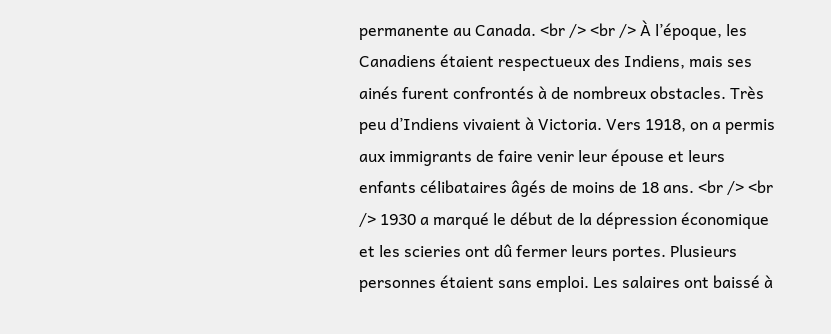permanente au Canada. <br /> <br /> À l’époque, les Canadiens étaient respectueux des Indiens, mais ses ainés furent confrontés à de nombreux obstacles. Très peu d’Indiens vivaient à Victoria. Vers 1918, on a permis aux immigrants de faire venir leur épouse et leurs enfants célibataires âgés de moins de 18 ans. <br /> <br /> 1930 a marqué le début de la dépression économique et les scieries ont dû fermer leurs portes. Plusieurs personnes étaient sans emploi. Les salaires ont baissé à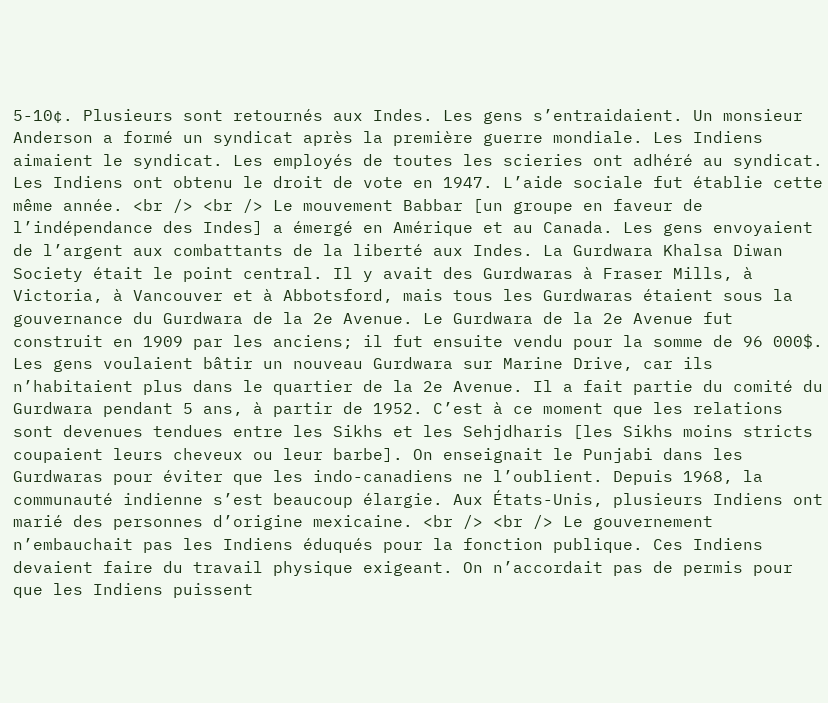5-10¢. Plusieurs sont retournés aux Indes. Les gens s’entraidaient. Un monsieur Anderson a formé un syndicat après la première guerre mondiale. Les Indiens aimaient le syndicat. Les employés de toutes les scieries ont adhéré au syndicat. Les Indiens ont obtenu le droit de vote en 1947. L’aide sociale fut établie cette même année. <br /> <br /> Le mouvement Babbar [un groupe en faveur de l’indépendance des Indes] a émergé en Amérique et au Canada. Les gens envoyaient de l’argent aux combattants de la liberté aux Indes. La Gurdwara Khalsa Diwan Society était le point central. Il y avait des Gurdwaras à Fraser Mills, à Victoria, à Vancouver et à Abbotsford, mais tous les Gurdwaras étaient sous la gouvernance du Gurdwara de la 2e Avenue. Le Gurdwara de la 2e Avenue fut construit en 1909 par les anciens; il fut ensuite vendu pour la somme de 96 000$. Les gens voulaient bâtir un nouveau Gurdwara sur Marine Drive, car ils n’habitaient plus dans le quartier de la 2e Avenue. Il a fait partie du comité du Gurdwara pendant 5 ans, à partir de 1952. C’est à ce moment que les relations sont devenues tendues entre les Sikhs et les Sehjdharis [les Sikhs moins stricts coupaient leurs cheveux ou leur barbe]. On enseignait le Punjabi dans les Gurdwaras pour éviter que les indo-canadiens ne l’oublient. Depuis 1968, la communauté indienne s’est beaucoup élargie. Aux États-Unis, plusieurs Indiens ont marié des personnes d’origine mexicaine. <br /> <br /> Le gouvernement n’embauchait pas les Indiens éduqués pour la fonction publique. Ces Indiens devaient faire du travail physique exigeant. On n’accordait pas de permis pour que les Indiens puissent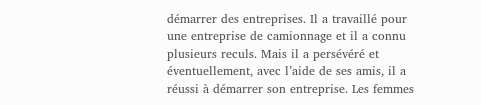démarrer des entreprises. Il a travaillé pour une entreprise de camionnage et il a connu plusieurs reculs. Mais il a persévéré et éventuellement, avec l’aide de ses amis, il a réussi à démarrer son entreprise. Les femmes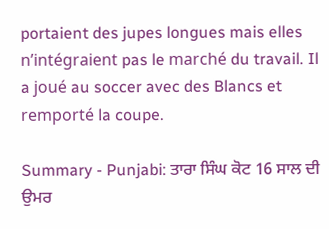portaient des jupes longues mais elles n’intégraient pas le marché du travail. Il a joué au soccer avec des Blancs et remporté la coupe.

Summary - Punjabi: ਤਾਰਾ ਸਿੰਘ ਕੋਟ 16 ਸਾਲ ਦੀ ਉਮਰ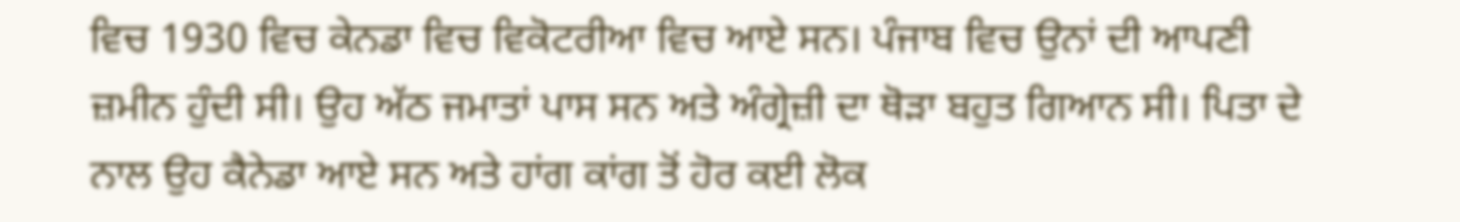ਵਿਚ 1930 ਵਿਚ ਕੇਨਡਾ ਵਿਚ ਵਿਕੋਟਰੀਆ ਵਿਚ ਆਏ ਸਨ। ਪੰਜਾਬ ਵਿਚ ਉਨਾਂ ਦੀ ਆਪਣੀ ਜ਼ਮੀਨ ਹੁੰਦੀ ਸੀ। ਉਹ ਅੱਠ ਜਮਾਤਾਂ ਪਾਸ ਸਨ ਅਤੇ ਅੰਗ੍ਰੇਜ਼ੀ ਦਾ ਥੋੜਾ ਬਹੁਤ ਗਿਆਨ ਸੀ। ਪਿਤਾ ਦੇ ਨਾਲ ਉਹ ਕੈਨੇਡਾ ਆਏ ਸਨ ਅਤੇ ਹਾਂਗ ਕਾਂਗ ਤੋਂ ਹੋਰ ਕਈ ਲੋਕ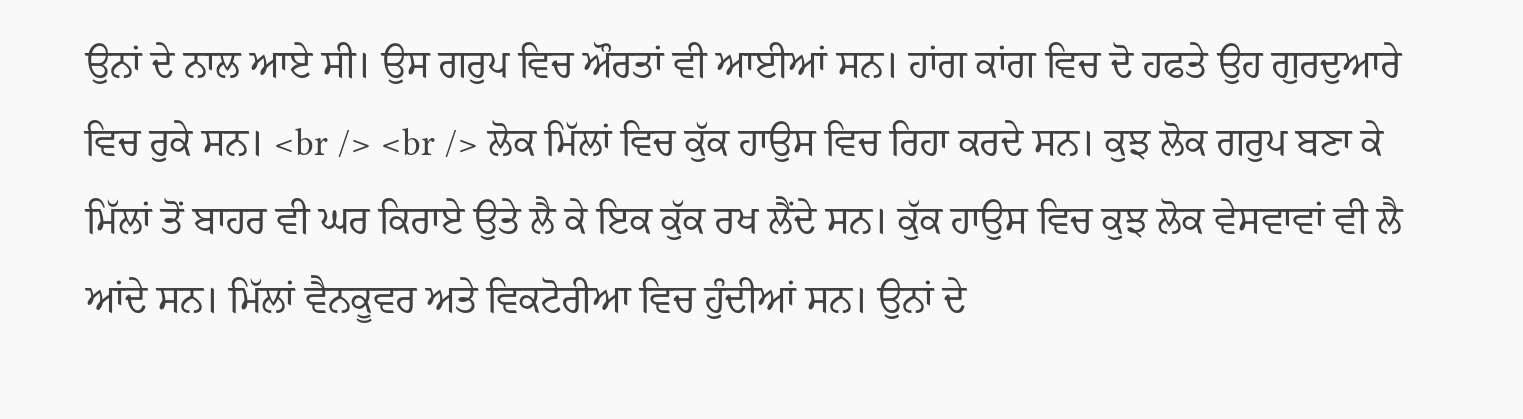ਉਨਾਂ ਦੇ ਨਾਲ ਆਏ ਸੀ। ਉਸ ਗਰੁਪ ਵਿਚ ਔਰਤਾਂ ਵੀ ਆਈਆਂ ਸਨ। ਹਾਂਗ ਕਾਂਗ ਵਿਚ ਦੋ ਹਫਤੇ ਉਹ ਗੁਰਦੁਆਰੇ ਵਿਚ ਰੁਕੇ ਸਨ। <br /> <br /> ਲੋਕ ਮਿੱਲਾਂ ਵਿਚ ਕੁੱਕ ਹਾਉਸ ਵਿਚ ਰਿਹਾ ਕਰਦੇ ਸਨ। ਕੁਝ ਲੋਕ ਗਰੁਪ ਬਣਾ ਕੇ ਮਿੱਲਾਂ ਤੋਂ ਬਾਹਰ ਵੀ ਘਰ ਕਿਰਾਏ ਉਤੇ ਲੈ ਕੇ ਇਕ ਕੁੱਕ ਰਖ ਲੈਂਦੇ ਸਨ। ਕੁੱਕ ਹਾਉਸ ਵਿਚ ਕੁਝ ਲੋਕ ਵੇਸਵਾਵਾਂ ਵੀ ਲੈ ਆਂਦੇ ਸਨ। ਮਿੱਲਾਂ ਵੈਨਕੂਵਰ ਅਤੇ ਵਿਕਟੋਰੀਆ ਵਿਚ ਹੁੰਦੀਆਂ ਸਨ। ਉਨਾਂ ਦੇ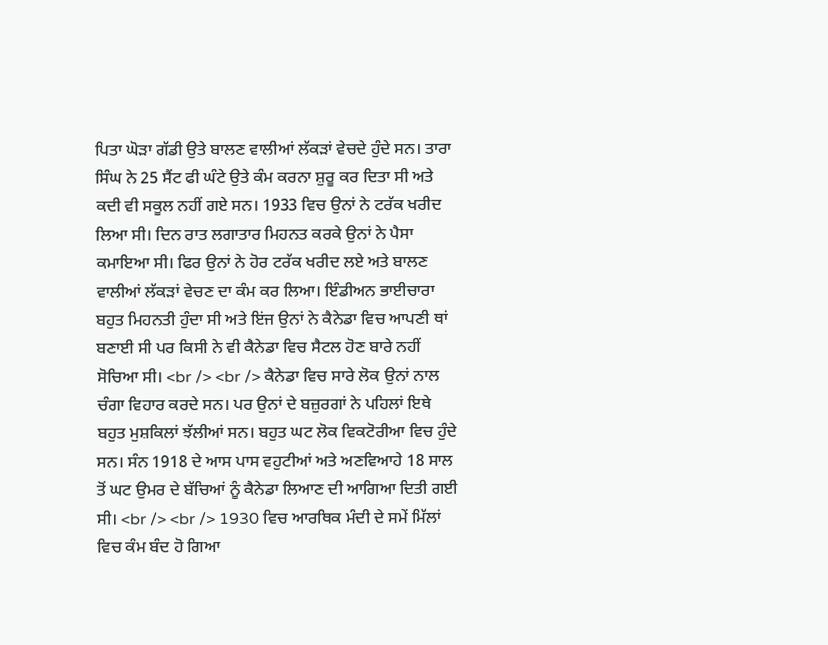ਪਿਤਾ ਘੋੜਾ ਗੱਡੀ ਉਤੇ ਬਾਲਣ ਵਾਲੀਆਂ ਲੱਕੜਾਂ ਵੇਚਦੇ ਹੁੰਦੇ ਸਨ। ਤਾਰਾ ਸਿੰਘ ਨੇ 25 ਸੈਂਟ ਫੀ ਘੰਟੇ ਉਤੇ ਕੰਮ ਕਰਨਾ ਸ਼ੁਰੂ ਕਰ ਦਿਤਾ ਸੀ ਅਤੇ ਕਦੀ ਵੀ ਸਕੂਲ ਨਹੀਂ ਗਏ ਸਨ। 1933 ਵਿਚ ਉਨਾਂ ਨੇ ਟਰੱਕ ਖਰੀਦ ਲਿਆ ਸੀ। ਦਿਨ ਰਾਤ ਲਗਾਤਾਰ ਮਿਹਨਤ ਕਰਕੇ ਉਨਾਂ ਨੇ ਪੈਸਾ ਕਮਾਇਆ ਸੀ। ਫਿਰ ਉਨਾਂ ਨੇ ਹੋਰ ਟਰੱਕ ਖਰੀਦ ਲਏ ਅਤੇ ਬਾਲਣ ਵਾਲੀਆਂ ਲੱਕੜਾਂ ਵੇਚਣ ਦਾ ਕੰਮ ਕਰ ਲਿਆ। ਇੰਡੀਅਨ ਭਾਈਚਾਰਾ ਬਹੁਤ ਮਿਹਨਤੀ ਹੁੰਦਾ ਸੀ ਅਤੇ ਇਂਜ ਉਨਾਂ ਨੇ ਕੈਨੇਡਾ ਵਿਚ ਆਪਣੀ ਥਾਂ ਬਣਾਈ ਸੀ ਪਰ ਕਿਸੀ ਨੇ ਵੀ ਕੈਨੇਡਾ ਵਿਚ ਸੈਟਲ ਹੋਣ ਬਾਰੇ ਨਹੀਂ ਸੋਚਿਆ ਸੀ। <br /> <br /> ਕੈਨੇਡਾ ਵਿਚ ਸਾਰੇ ਲੋਕ ਉਨਾਂ ਨਾਲ ਚੰਗਾ ਵਿਹਾਰ ਕਰਦੇ ਸਨ। ਪਰ ਉਨਾਂ ਦੇ ਬਜ਼ੁਰਗਾਂ ਨੇ ਪਹਿਲਾਂ ਇਥੇ ਬਹੁਤ ਮੁਸ਼ਕਿਲਾਂ ਝੱਲੀਆਂ ਸਨ। ਬਹੁਤ ਘਟ ਲੋਕ ਵਿਕਟੋਰੀਆ ਵਿਚ ਹੁੰਦੇ ਸਨ। ਸੰਨ 1918 ਦੇ ਆਸ ਪਾਸ ਵਹੁਟੀਆਂ ਅਤੇ ਅਣਵਿਆਹੇ 18 ਸਾਲ ਤੋਂ ਘਟ ਉਮਰ ਦੇ ਬੱਚਿਆਂ ਨੂੰ ਕੈਨੇਡਾ ਲਿਆਣ ਦੀ ਆਗਿਆ ਦਿਤੀ ਗਈ ਸੀ। <br /> <br /> 1930 ਵਿਚ ਆਰਥਿਕ ਮੰਦੀ ਦੇ ਸਮੇਂ ਮਿੱਲਾਂ ਵਿਚ ਕੰਮ ਬੰਦ ਹੋ ਗਿਆ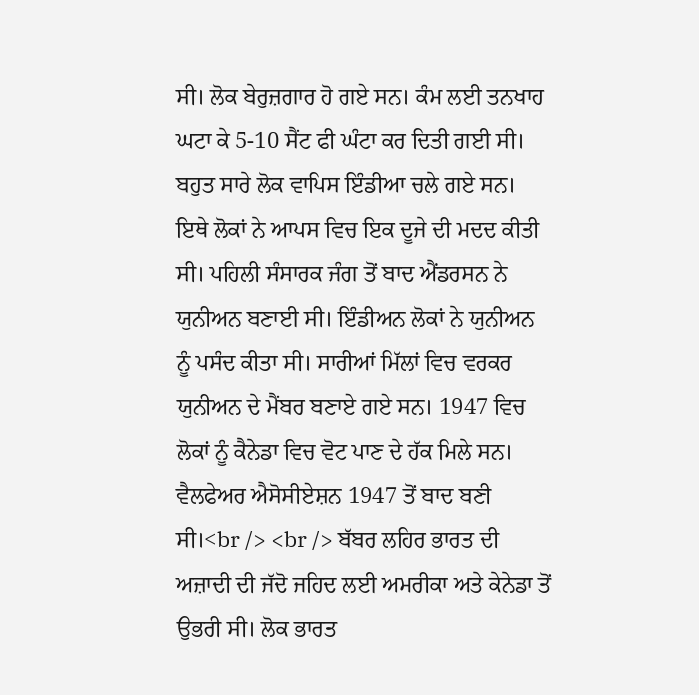ਸੀ। ਲੋਕ ਬੇਰੁਜ਼ਗਾਰ ਹੋ ਗਏ ਸਨ। ਕੰਮ ਲਈ ਤਨਖਾਹ ਘਟਾ ਕੇ 5-10 ਸੈਂਟ ਫੀ ਘੰਟਾ ਕਰ ਦਿਤੀ ਗਈ ਸੀ। ਬਹੁਤ ਸਾਰੇ ਲੋਕ ਵਾਪਿਸ ਇੰਡੀਆ ਚਲੇ ਗਏ ਸਨ। ਇਥੇ ਲੋਕਾਂ ਨੇ ਆਪਸ ਵਿਚ ਇਕ ਦੂਜੇ ਦੀ ਮਦਦ ਕੀਤੀ ਸੀ। ਪਹਿਲੀ ਸੰਸਾਰਕ ਜੰਗ ਤੋਂ ਬਾਦ ਐਂਡਰਸਨ ਨੇ ਯੁਨੀਅਨ ਬਣਾਈ ਸੀ। ਇੰਡੀਅਨ ਲੋਕਾਂ ਨੇ ਯੁਨੀਅਨ ਨੂੰ ਪਸੰਦ ਕੀਤਾ ਸੀ। ਸਾਰੀਆਂ ਮਿੱਲਾਂ ਵਿਚ ਵਰਕਰ ਯੁਨੀਅਨ ਦੇ ਮੈਂਬਰ ਬਣਾਏ ਗਏ ਸਨ। 1947 ਵਿਚ ਲੋਕਾਂ ਨੂੰ ਕੈਨੇਡਾ ਵਿਚ ਵੋਟ ਪਾਣ ਦੇ ਹੱਕ ਮਿਲੇ ਸਨ। ਵੈਲਫੇਅਰ ਐਸੋਸੀਏਸ਼ਨ 1947 ਤੋਂ ਬਾਦ ਬਣੀ ਸੀ।<br /> <br /> ਬੱਬਰ ਲਹਿਰ ਭਾਰਤ ਦੀ ਅਜ਼ਾਦੀ ਦੀ ਜੱਦੋ ਜਹਿਦ ਲਈ ਅਮਰੀਕਾ ਅਤੇ ਕੇਨੇਡਾ ਤੋਂ ਉਭਰੀ ਸੀ। ਲੋਕ ਭਾਰਤ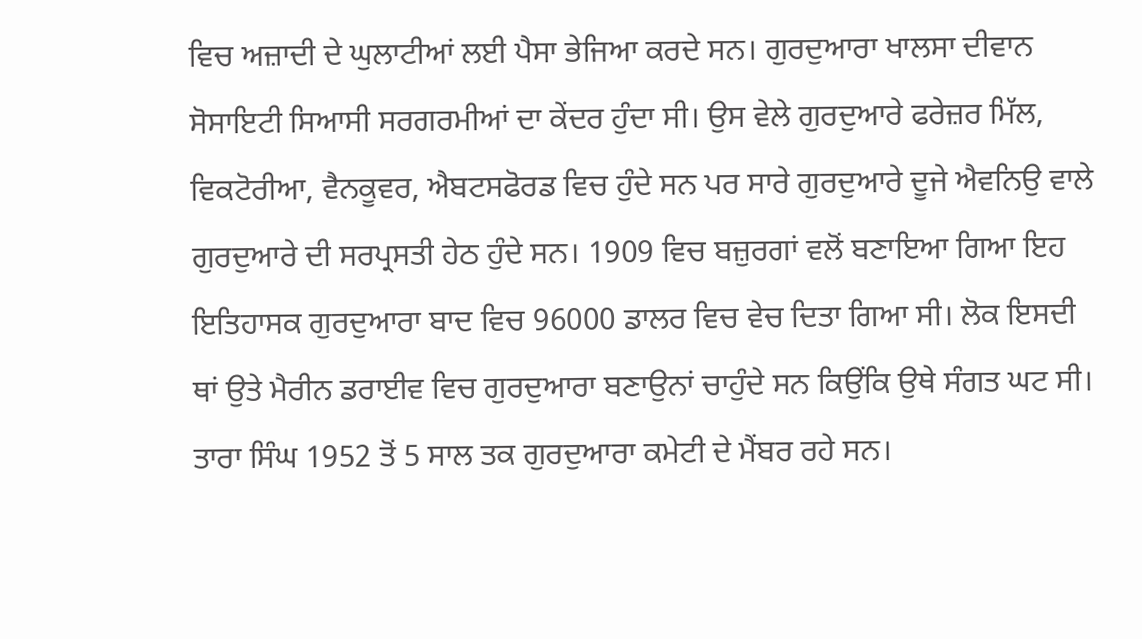ਵਿਚ ਅਜ਼ਾਦੀ ਦੇ ਘੁਲਾਟੀਆਂ ਲਈ ਪੈਸਾ ਭੇਜਿਆ ਕਰਦੇ ਸਨ। ਗੁਰਦੁਆਰਾ ਖਾਲਸਾ ਦੀਵਾਨ ਸੋਸਾਇਟੀ ਸਿਆਸੀ ਸਰਗਰਮੀਆਂ ਦਾ ਕੇਂਦਰ ਹੁੰਦਾ ਸੀ। ਉਸ ਵੇਲੇ ਗੁਰਦੁਆਰੇ ਫਰੇਜ਼ਰ ਮਿੱਲ, ਵਿਕਟੋਰੀਆ, ਵੈਨਕੂਵਰ, ਐਬਟਸਫੋਰਡ ਵਿਚ ਹੁੰਦੇ ਸਨ ਪਰ ਸਾਰੇ ਗੁਰਦੁਆਰੇ ਦੂਜੇ ਐਵਨਿਉ ਵਾਲੇ ਗੁਰਦੁਆਰੇ ਦੀ ਸਰਪ੍ਰਸਤੀ ਹੇਠ ਹੁੰਦੇ ਸਨ। 1909 ਵਿਚ ਬਜ਼ੁਰਗਾਂ ਵਲੋਂ ਬਣਾਇਆ ਗਿਆ ਇਹ ਇਤਿਹਾਸਕ ਗੁਰਦੁਆਰਾ ਬਾਦ ਵਿਚ 96000 ਡਾਲਰ ਵਿਚ ਵੇਚ ਦਿਤਾ ਗਿਆ ਸੀ। ਲੋਕ ਇਸਦੀ ਥਾਂ ਉਤੇ ਮੈਰੀਨ ਡਰਾਈਵ ਵਿਚ ਗੁਰਦੁਆਰਾ ਬਣਾਉਨਾਂ ਚਾਹੁੰਦੇ ਸਨ ਕਿਉਂਕਿ ਉਥੇ ਸੰਗਤ ਘਟ ਸੀ। ਤਾਰਾ ਸਿੰਘ 1952 ਤੋਂ 5 ਸਾਲ ਤਕ ਗੁਰਦੁਆਰਾ ਕਮੇਟੀ ਦੇ ਮੈਂਬਰ ਰਹੇ ਸਨ।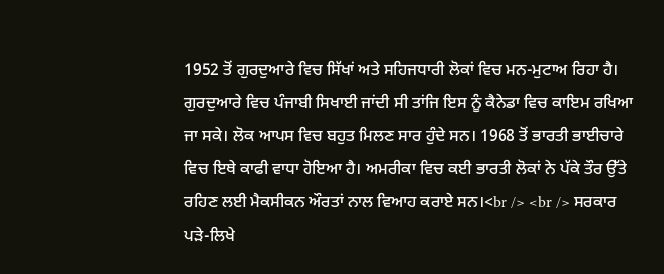1952 ਤੋਂ ਗੁਰਦੁਆਰੇ ਵਿਚ ਸਿੱਖਾਂ ਅਤੇ ਸਹਿਜਧਾਰੀ ਲੋਕਾਂ ਵਿਚ ਮਨ-ਮੁਟਾਅ ਰਿਹਾ ਹੈ। ਗੁਰਦੁਆਰੇ ਵਿਚ ਪੰਜਾਬੀ ਸਿਖਾਈ ਜਾਂਦੀ ਸੀ ਤਾਂਜਿ ਇਸ ਨੂੰ ਕੈਨੇਡਾ ਵਿਚ ਕਾਇਮ ਰਖਿਆ ਜਾ ਸਕੇ। ਲੋਕ ਆਪਸ ਵਿਚ ਬਹੁਤ ਮਿਲਣ ਸਾਰ ਹੁੰਦੇ ਸਨ। 1968 ਤੋਂ ਭਾਰਤੀ ਭਾਈਚਾਰੇ ਵਿਚ ਇਥੇ ਕਾਫੀ ਵਾਧਾ ਹੋਇਆ ਹੈ। ਅਮਰੀਕਾ ਵਿਚ ਕਈ ਭਾਰਤੀ ਲੋਕਾਂ ਨੇ ਪੱਕੇ ਤੌਰ ਉੱਤੇ ਰਹਿਣ ਲਈ ਮੈਕਸੀਕਨ ਔਰਤਾਂ ਨਾਲ ਵਿਆਹ ਕਰਾਏ ਸਨ।<br /> <br /> ਸਰਕਾਰ ਪੜੇ-ਲਿਖੇ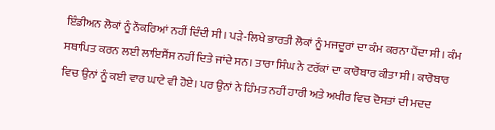ਇੰਡੀਅਨ ਲੋਕਾਂ ਨੂੰ ਨੌਕਰਿਆਂ ਨਹੀਂ ਦਿੰਦੀ ਸੀ। ਪੜੇ-ਲਿਖੇ ਭਾਰਤੀ ਲੋਕਾਂ ਨੂੰ ਮਜਦੂਰਾਂ ਦਾ ਕੰਮ ਕਰਨਾ ਪੈਂਦਾ ਸੀ। ਕੰਮ ਸਥਾਪਿਤ ਕਰਨ ਲਈ ਲਾਇਸੈਂਸ ਨਹੀਂ ਦਿਤੇ ਜਾਂਦੇ ਸਨ। ਤਾਰਾ ਸਿੰਘ ਨੇ ਟਰੱਕਾਂ ਦਾ ਕਾਰੋਬਾਰ ਕੀਤਾ ਸੀ। ਕਾਰੋਬਾਰ ਵਿਚ ਉਨਾਂ ਨੂੰ ਕਈ ਵਾਰ ਘਾਟੇ ਵੀ ਹੋਏ। ਪਰ ਉਨਾਂ ਨੇ ਹਿੰਮਤ ਨਹੀਂ ਹਾਰੀ ਅਤੇ ਅਖੀਰ ਵਿਚ ਦੋਸਤਾਂ ਦੀ ਮਦਦ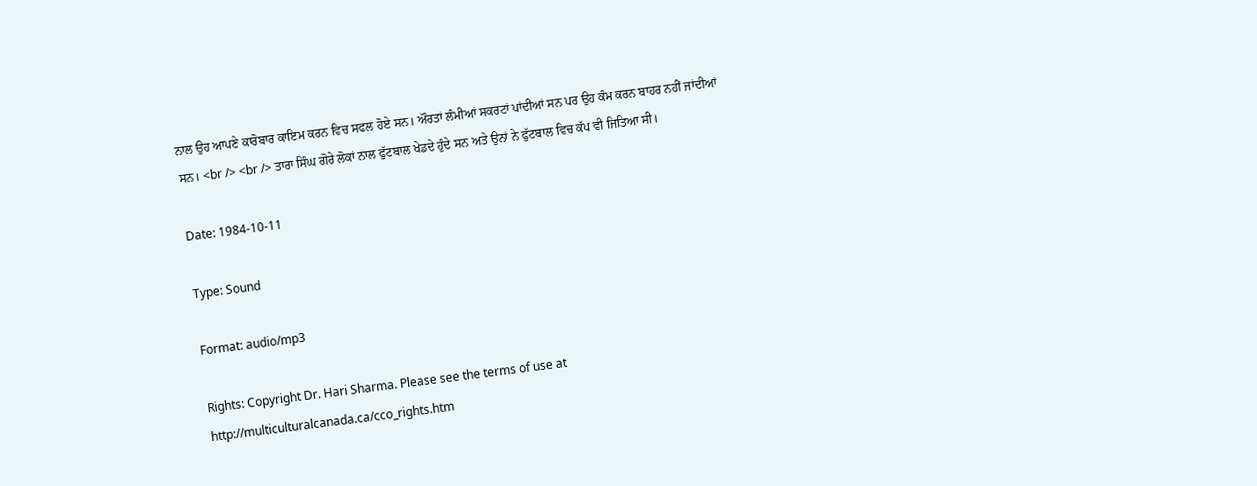ਨਾਲ ਉਹ ਆਪਣੇ ਕਾਰੋਬਾਰ ਕਾਇਮ ਕਰਨ ਵਿਚ ਸਫਲ ਹੋਏ ਸਨ। ਔਰਤਾਂ ਲੰਮੀਆਂ ਸਕਰਟਾਂ ਪਾਂਦੀਆਂ ਸਨ ਪਰ ਉਹ ਕੰਮ ਕਰਨ ਬਾਹਰ ਨਹੀਂ ਜਾਂਦੀਆਂ ਸਨ। <br /> <br /> ਤਾਰਾ ਸਿੰਘ ਗੋਰੇ ਲੋਕਾਂ ਨਾਲ ਫੁੱਟਬਾਲ ਖੇਡਦੇ ਹੁੰਦੇ ਸਨ ਅਤੇ ਉਨਾਂ ਨੇ ਫੁੱਟਬਾਲ ਵਿਚ ਕੱਪ ਵੀ ਜਿਤਿਆ ਸੀ।

Date: 1984-10-11

Type: Sound

Format: audio/mp3

Rights: Copyright Dr. Hari Sharma. Please see the terms of use at http://multiculturalcanada.ca/cco_rights.htm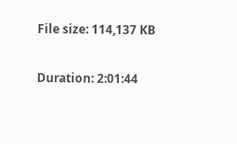File size: 114,137 KB

Duration: 2:01:44